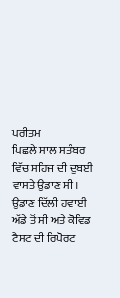ਪਰੀਤਮ
ਪਿਛਲੇ ਸਾਲ ਸਤੰਬਰ ਵਿੱਚ ਸਹਿਜ ਦੀ ਦੁਬਈ ਵਾਸਤੇ ਉਡਾਣ ਸੀ। ਉਡਾਣ ਦਿੱਲੀ ਹਵਾਈ ਅੱਡੇ ਤੋਂ ਸੀ ਅਤੇ ਕੋਵਿਡ ਟੈਸਟ ਦੀ ਰਿਪੋਰਟ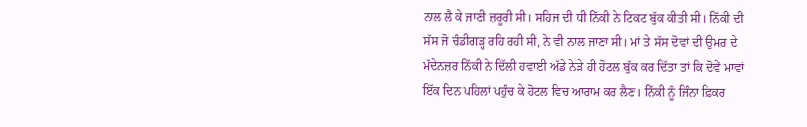ਨਾਲ ਲੈ ਕੇ ਜਾਣੀ ਜ਼ਰੂਰੀ ਸੀ। ਸਹਿਜ ਦੀ ਧੀ ਨਿੱਕੀ ਨੇ ਟਿਕਟ ਬੁੱਕ ਕੀਤੀ ਸੀ। ਨਿੱਕੀ ਦੀ ਸੱਸ ਜੋ ਚੰਡੀਗੜ੍ਹ ਰਹਿ ਰਹੀ ਸੀ, ਨੇ ਵੀ ਨਾਲ ਜਾਣਾ ਸੀ। ਮਾਂ ਤੇ ਸੱਸ ਦੋਵਾਂ ਦੀ ਉਮਰ ਦੇ ਮੱਦੇਨਜ਼ਰ ਨਿੱਕੀ ਨੇ ਦਿੱਲੀ ਹਵਾਈ ਅੱਡੇ ਨੇੜੇ ਹੀ ਹੋਟਲ ਬੁੱਕ ਕਰ ਦਿੱਤਾ ਤਾਂ ਕਿ ਦੋਵੇਂ ਮਾਵਾਂ ਇੱਕ ਦਿਨ ਪਹਿਲਾਂ ਪਹੁੰਚ ਕੇ ਹੋਟਲ ਵਿਚ ਆਰਾਮ ਕਰ ਲੈਣ। ਨਿੱਕੀ ਨੂੰ ਜਿੰਨਾ ਫ਼ਿਕਰ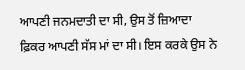ਆਪਣੀ ਜਨਮਦਾਤੀ ਦਾ ਸੀ, ਉਸ ਤੋਂ ਜ਼ਿਆਦਾ ਫ਼ਿਕਰ ਆਪਣੀ ਸੱਸ ਮਾਂ ਦਾ ਸੀ। ਇਸ ਕਰਕੇ ਉਸ ਨੇ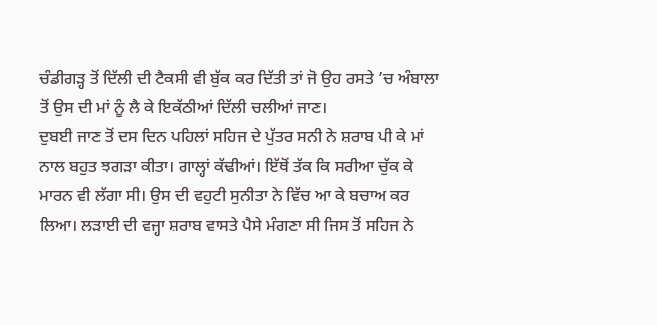ਚੰਡੀਗੜ੍ਹ ਤੋਂ ਦਿੱਲੀ ਦੀ ਟੈਕਸੀ ਵੀ ਬੁੱਕ ਕਰ ਦਿੱਤੀ ਤਾਂ ਜੋ ਉਹ ਰਸਤੇ ’ਚ ਅੰਬਾਲਾ ਤੋਂ ਉਸ ਦੀ ਮਾਂ ਨੂੰ ਲੈ ਕੇ ਇਕੱਠੀਆਂ ਦਿੱਲੀ ਚਲੀਆਂ ਜਾਣ।
ਦੁਬਈ ਜਾਣ ਤੋਂ ਦਸ ਦਿਨ ਪਹਿਲਾਂ ਸਹਿਜ ਦੇ ਪੁੱਤਰ ਸਨੀ ਨੇ ਸ਼ਰਾਬ ਪੀ ਕੇ ਮਾਂ ਨਾਲ ਬਹੁਤ ਝਗੜਾ ਕੀਤਾ। ਗਾਲ੍ਹਾਂ ਕੱਢੀਆਂ। ਇੱਥੋਂ ਤੱਕ ਕਿ ਸਰੀਆ ਚੁੱਕ ਕੇ ਮਾਰਨ ਵੀ ਲੱਗਾ ਸੀ। ਉਸ ਦੀ ਵਹੁਟੀ ਸੁਨੀਤਾ ਨੇ ਵਿੱਚ ਆ ਕੇ ਬਚਾਅ ਕਰ ਲਿਆ। ਲੜਾਈ ਦੀ ਵਜ੍ਹਾ ਸ਼ਰਾਬ ਵਾਸਤੇ ਪੈਸੇ ਮੰਗਣਾ ਸੀ ਜਿਸ ਤੋਂ ਸਹਿਜ ਨੇ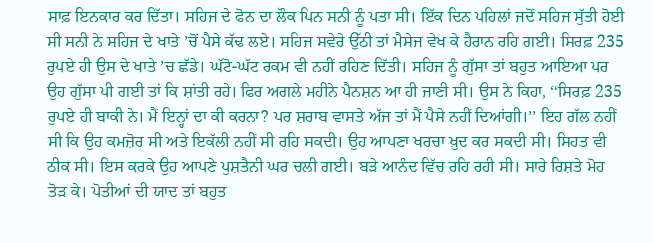ਸਾਫ਼ ਇਨਕਾਰ ਕਰ ਦਿੱਤਾ। ਸਹਿਜ ਦੇ ਫੋਨ ਦਾ ਲੌਕ ਪਿਨ ਸਨੀ ਨੂੰ ਪਤਾ ਸੀ। ਇੱਕ ਦਿਨ ਪਹਿਲਾਂ ਜਦੋਂ ਸਹਿਜ ਸੁੱਤੀ ਹੋਈ ਸੀ ਸਨੀ ਨੇ ਸਹਿਜ ਦੇ ਖਾਤੇ ’ਚੋਂ ਪੈਸੇ ਕੱਢ ਲਏ। ਸਹਿਜ ਸਵੇਰੇ ਉੱਠੀ ਤਾਂ ਮੈਸੇਜ ਵੇਖ ਕੇ ਹੈਰਾਨ ਰਹਿ ਗਈ। ਸਿਰਫ਼ 235 ਰੁਪਏ ਹੀ ਉਸ ਦੇ ਖਾਤੇ ’ਚ ਛੱਡੇ। ਘੱਟੋ-ਘੱਟ ਰਕਮ ਵੀ ਨਹੀਂ ਰਹਿਣ ਦਿੱਤੀ। ਸਹਿਜ ਨੂੰ ਗੁੱਸਾ ਤਾਂ ਬਹੁਤ ਆਇਆ ਪਰ ਉਹ ਗੁੱਸਾ ਪੀ ਗਈ ਤਾਂ ਕਿ ਸ਼ਾਂਤੀ ਰਹੇ। ਫਿਰ ਅਗਲੇ ਮਹੀਨੇ ਪੈਨਸ਼ਨ ਆ ਹੀ ਜਾਣੀ ਸੀ। ਉਸ ਨੇ ਕਿਹਾ, ‘‘ਸਿਰਫ਼ 235 ਰੁਪਏ ਹੀ ਬਾਕੀ ਨੇ। ਮੈਂ ਇਨ੍ਹਾਂ ਦਾ ਕੀ ਕਰਨਾ? ਪਰ ਸ਼ਰਾਬ ਵਾਸਤੇ ਅੱਜ ਤਾਂ ਮੈਂ ਪੈਸੇ ਨਹੀਂ ਦਿਆਂਗੀ।’’ ਇਹ ਗੱਲ ਨਹੀਂ ਸੀ ਕਿ ਉਹ ਕਮਜ਼ੋਰ ਸੀ ਅਤੇ ਇਕੱਲੀ ਨਹੀਂ ਸੀ ਰਹਿ ਸਕਦੀ। ਉਹ ਆਪਣਾ ਖਰਚਾ ਖ਼ੁਦ ਕਰ ਸਕਦੀ ਸੀ। ਸਿਹਤ ਵੀ ਠੀਕ ਸੀ। ਇਸ ਕਰਕੇ ਉਹ ਆਪਣੇ ਪੁਸ਼ਤੈਨੀ ਘਰ ਚਲੀ ਗਈ। ਬੜੇ ਆਨੰਦ ਵਿੱਚ ਰਹਿ ਰਹੀ ਸੀ। ਸਾਰੇ ਰਿਸ਼ਤੇ ਮੋਹ ਤੋੜ ਕੇ। ਪੋਤੀਆਂ ਦੀ ਯਾਦ ਤਾਂ ਬਹੁਤ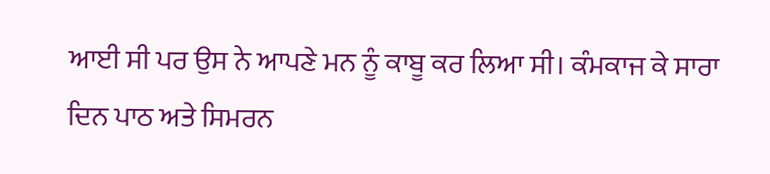ਆਈ ਸੀ ਪਰ ਉਸ ਨੇ ਆਪਣੇ ਮਨ ਨੂੰ ਕਾਬੂ ਕਰ ਲਿਆ ਸੀ। ਕੰਮਕਾਜ ਕੇ ਸਾਰਾ ਦਿਨ ਪਾਠ ਅਤੇ ਸਿਮਰਨ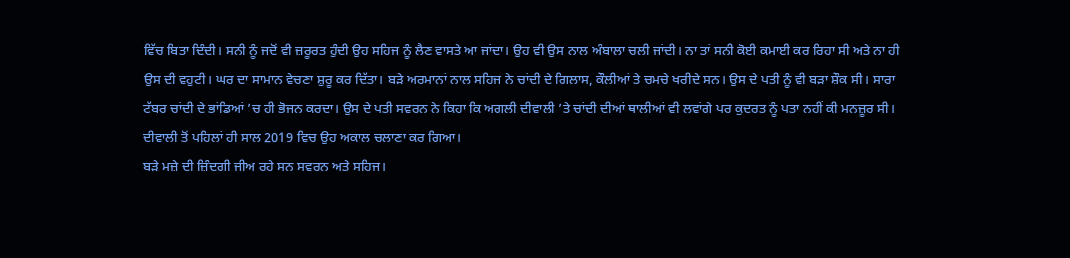ਵਿੱਚ ਬਿਤਾ ਦਿੰਦੀ। ਸਨੀ ਨੂੰ ਜਦੋਂ ਵੀ ਜ਼ਰੂਰਤ ਹੁੰਦੀ ਉਹ ਸਹਿਜ ਨੂੰ ਲੈਣ ਵਾਸਤੇ ਆ ਜਾਂਦਾ। ਉਹ ਵੀ ਉਸ ਨਾਲ ਅੰਬਾਲਾ ਚਲੀ ਜਾਂਦੀ। ਨਾ ਤਾਂ ਸਨੀ ਕੋਈ ਕਮਾਈ ਕਰ ਰਿਹਾ ਸੀ ਅਤੇ ਨਾ ਹੀ ਉਸ ਦੀ ਵਹੁਟੀ। ਘਰ ਦਾ ਸਾਮਾਨ ਵੇਚਣਾ ਸ਼ੁਰੂ ਕਰ ਦਿੱਤਾ। ਬੜੇ ਅਰਮਾਨਾਂ ਨਾਲ ਸਹਿਜ ਨੇ ਚਾਂਦੀ ਦੇ ਗਿਲਾਸ, ਕੌਲੀਆਂ ਤੇ ਚਮਚੇ ਖਰੀਦੇ ਸਨ। ਉਸ ਦੇ ਪਤੀ ਨੂੰ ਵੀ ਬੜਾ ਸ਼ੌਕ ਸੀ। ਸਾਰਾ ਟੱਬਰ ਚਾਂਦੀ ਦੇ ਭਾਂਡਿਆਂ ’ਚ ਹੀ ਭੋਜਨ ਕਰਦਾ। ਉਸ ਦੇ ਪਤੀ ਸਵਰਨ ਨੇ ਕਿਹਾ ਕਿ ਅਗਲੀ ਦੀਵਾਲੀ ’ਤੇ ਚਾਂਦੀ ਦੀਆਂ ਥਾਲੀਆਂ ਵੀ ਲਵਾਂਗੇ ਪਰ ਕੁਦਰਤ ਨੂੰ ਪਤਾ ਨਹੀਂ ਕੀ ਮਨਜ਼ੂਰ ਸੀ। ਦੀਵਾਲੀ ਤੋਂ ਪਹਿਲਾਂ ਹੀ ਸਾਲ 2019 ਵਿਚ ਉਹ ਅਕਾਲ ਚਲਾਣਾ ਕਰ ਗਿਆ।
ਬੜੇ ਮਜ਼ੇ ਦੀ ਜ਼ਿੰਦਗੀ ਜੀਅ ਰਹੇ ਸਨ ਸਵਰਨ ਅਤੇ ਸਹਿਜ।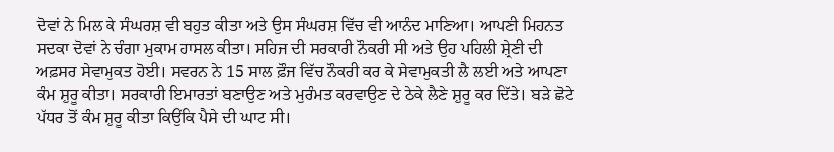ਦੋਵਾਂ ਨੇ ਮਿਲ ਕੇ ਸੰਘਰਸ਼ ਵੀ ਬਹੁਤ ਕੀਤਾ ਅਤੇ ਉਸ ਸੰਘਰਸ਼ ਵਿੱਚ ਵੀ ਆਨੰਦ ਮਾਣਿਆ। ਆਪਣੀ ਮਿਹਨਤ ਸਦਕਾ ਦੋਵਾਂ ਨੇ ਚੰਗਾ ਮੁਕਾਮ ਹਾਸਲ ਕੀਤਾ। ਸਹਿਜ ਦੀ ਸਰਕਾਰੀ ਨੌਕਰੀ ਸੀ ਅਤੇ ਉਹ ਪਹਿਲੀ ਸ਼੍ਰੇਣੀ ਦੀ ਅਫ਼ਸਰ ਸੇਵਾਮੁਕਤ ਹੋਈ। ਸਵਰਨ ਨੇ 15 ਸਾਲ ਫ਼ੌਜ ਵਿੱਚ ਨੌਕਰੀ ਕਰ ਕੇ ਸੇਵਾਮੁਕਤੀ ਲੈ ਲਈ ਅਤੇ ਆਪਣਾ ਕੰਮ ਸ਼ੁਰੂ ਕੀਤਾ। ਸਰਕਾਰੀ ਇਮਾਰਤਾਂ ਬਣਾਉਣ ਅਤੇ ਮੁਰੰਮਤ ਕਰਵਾਉਣ ਦੇ ਠੇਕੇ ਲੈਣੇ ਸ਼ੁਰੂ ਕਰ ਦਿੱਤੇ। ਬੜੇ ਛੋਟੇ ਪੱਧਰ ਤੋਂ ਕੰਮ ਸ਼ੁਰੂ ਕੀਤਾ ਕਿਉਂਕਿ ਪੈਸੇ ਦੀ ਘਾਟ ਸੀ।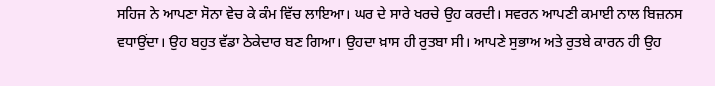ਸਹਿਜ ਨੇ ਆਪਣਾ ਸੋਨਾ ਵੇਚ ਕੇ ਕੰਮ ਵਿੱਚ ਲਾਇਆ। ਘਰ ਦੇ ਸਾਰੇ ਖਰਚੇ ਉਹ ਕਰਦੀ। ਸਵਰਨ ਆਪਣੀ ਕਮਾਈ ਨਾਲ ਬਿਜ਼ਨਸ ਵਧਾਉਂਦਾ। ਉਹ ਬਹੁਤ ਵੱਡਾ ਠੇਕੇਦਾਰ ਬਣ ਗਿਆ। ਉਹਦਾ ਖ਼ਾਸ ਹੀ ਰੁਤਬਾ ਸੀ। ਆਪਣੇ ਸੁਭਾਅ ਅਤੇ ਰੁਤਬੇ ਕਾਰਨ ਹੀ ਉਹ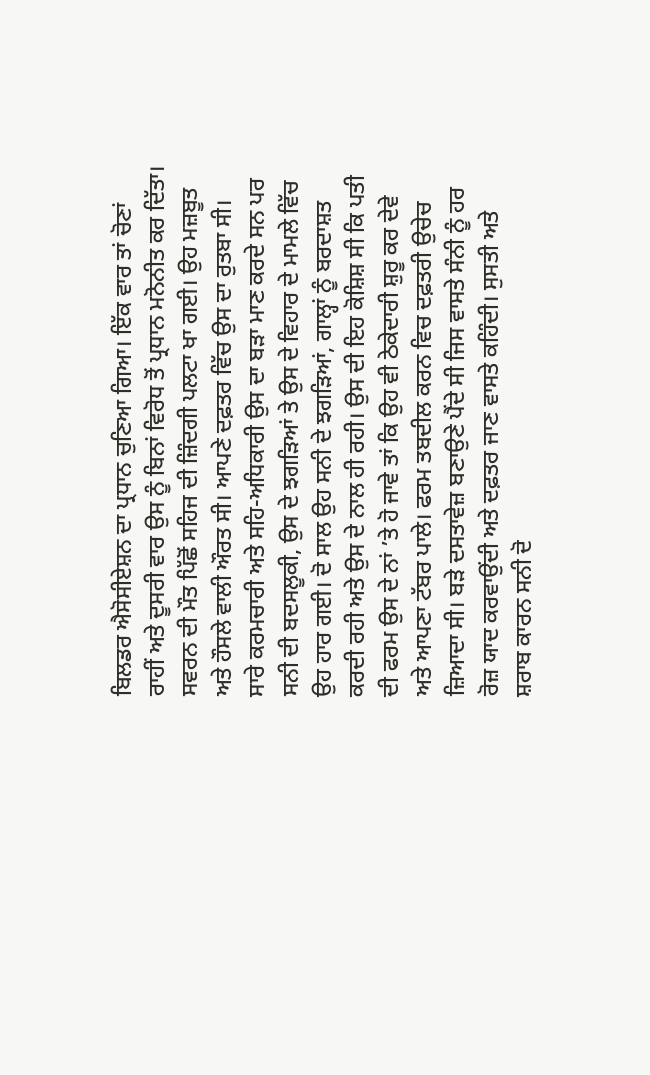ਬਿਲਡਰ ਐਸੋਸੀਏਸ਼ਨ ਦਾ ਪ੍ਰਧਾਨ ਚੁਣਿਆ ਗਿਆ। ਇੱਕ ਵਾਰ ਤਾਂ ਚੋਣਾਂ ਰਾਹੀਂ ਅਤੇ ਦੂਸਰੀ ਵਾਰ ਉਸ ਨੂੰ ਬਿਨਾਂ ਵਿਰੋਧ ਤੋਂ ਪ੍ਰਧਾਨ ਮਨੋਨੀਤ ਕਰ ਦਿੱਤਾ। ਸਵਰਨ ਦੀ ਮੌਤ ਪਿੱਛੋਂ ਸਹਿਜ ਦੀ ਜ਼ਿੰਦਗੀ ਪਲਟਾ ਖਾ ਗਈ। ਉਹ ਮਜ਼ਬੂਤ ਅਤੇ ਹੌਸਲੇ ਵਾਲੀ ਔਰਤ ਸੀ। ਆਪਣੇ ਦਫ਼ਤਰ ਵਿੱਚ ਉਸ ਦਾ ਰੁਤਬਾ ਸੀ। ਸਾਰੇ ਕਰਮਚਾਰੀ ਅਤੇ ਸਹਿ-ਅਧਿਕਾਰੀ ਉਸ ਦਾ ਬੜਾ ਮਾਣ ਕਰਦੇ ਸਨ ਪਰ ਸਨੀ ਦੀ ਬਦਸਲੂਕੀ, ਉਸ ਦੇ ਝਗੜਿਆਂ ਤੇ ਉਸ ਦੇ ਵਿਹਾਰ ਦੇ ਮਾਮਲੇ ਵਿੱਚ ਉਹ ਹਾਰ ਗਈ। ਦੋ ਸਾਲ ਉਹ ਸਨੀ ਦੇ ਝਗੜਿਆਂ, ਗਾਲ੍ਹਾਂ ਨੂੰ ਬਰਦਾਸ਼ਤ ਕਰਦੀ ਰਹੀ ਅਤੇ ਉਸ ਦੇ ਨਾਲ ਹੀ ਰਹੀ। ਉਸ ਦੀ ਇਹ ਕੋਸ਼ਿਸ਼ ਸੀ ਕਿ ਪਤੀ ਦੀ ਫਰਮ ਉਸ ਦੇ ਨਾਂ ’ਤੇ ਹੋ ਜਾਵੇ ਤਾਂ ਕਿ ਉਹ ਵੀ ਠੇਕੇਦਾਰੀ ਸ਼ੁਰੂ ਕਰ ਦੇਵੇ ਅਤੇ ਆਪਣਾ ਟੱਬਰ ਪਾਲੇ। ਫਰਮ ਤਬਦੀਲ ਕਰਨ ਵਿਚ ਦਫ਼ਤਰੀ ਉਚੇਚ ਜ਼ਿਆਦਾ ਸੀ। ਬੜੇ ਦਸਤਾਵੇਜ਼ ਬਣਾਉਣੇ ਪੈਂਦੇ ਸੀ ਜਿਸ ਵਾਸਤੇ ਸੰਨੀ ਨੂੰ ਹਰ ਰੋਜ਼ ਯਾਦ ਕਰਵਾਉਂਦੀ ਅਤੇ ਦਫ਼ਤਰ ਜਾਣ ਵਾਸਤੇ ਕਹਿੰਦੀ। ਸੁਸਤੀ ਅਤੇ ਸ਼ਰਾਬ ਕਾਰਨ ਸਨੀ ਦੋ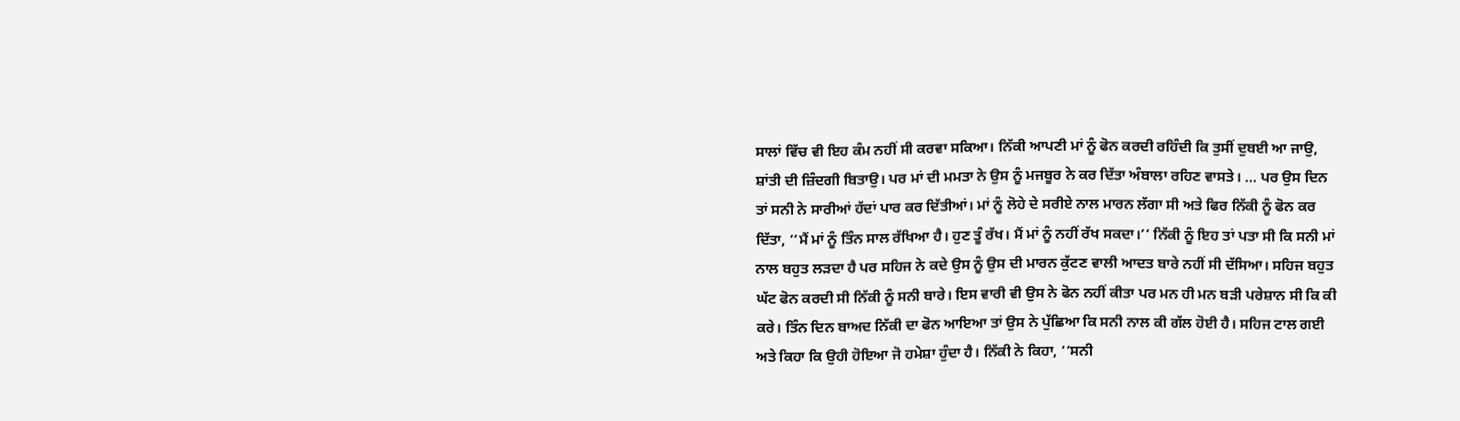ਸਾਲਾਂ ਵਿੱਚ ਵੀ ਇਹ ਕੰਮ ਨਹੀਂ ਸੀ ਕਰਵਾ ਸਕਿਆ। ਨਿੱਕੀ ਆਪਣੀ ਮਾਂ ਨੂੰ ਫੋਨ ਕਰਦੀ ਰਹਿੰਦੀ ਕਿ ਤੁਸੀਂ ਦੁਬਈ ਆ ਜਾਉ, ਸ਼ਾਂਤੀ ਦੀ ਜ਼ਿੰਦਗੀ ਬਿਤਾਉ। ਪਰ ਮਾਂ ਦੀ ਮਮਤਾ ਨੇ ਉਸ ਨੂੰ ਮਜਬੂਰ ਨੇ ਕਰ ਦਿੱਤਾ ਅੰਬਾਲਾ ਰਹਿਣ ਵਾਸਤੇ। … ਪਰ ਉਸ ਦਿਨ ਤਾਂ ਸਨੀ ਨੇ ਸਾਰੀਆਂ ਹੱਦਾਂ ਪਾਰ ਕਰ ਦਿੱਤੀਆਂ। ਮਾਂ ਨੂੰ ਲੋਹੇ ਦੇ ਸਰੀਏ ਨਾਲ ਮਾਰਨ ਲੱਗਾ ਸੀ ਅਤੇ ਫਿਰ ਨਿੱਕੀ ਨੂੰ ਫੋਨ ਕਰ ਦਿੱਤਾ, ‘‘ਮੈਂ ਮਾਂ ਨੂੰ ਤਿੰਨ ਸਾਲ ਰੱਖਿਆ ਹੈ। ਹੁਣ ਤੂੰ ਰੱਖ। ਮੈਂ ਮਾਂ ਨੂੰ ਨਹੀਂ ਰੱਖ ਸਕਦਾ।’’ ਨਿੱਕੀ ਨੂੰ ਇਹ ਤਾਂ ਪਤਾ ਸੀ ਕਿ ਸਨੀ ਮਾਂ ਨਾਲ ਬਹੁਤ ਲੜਦਾ ਹੈ ਪਰ ਸਹਿਜ ਨੇ ਕਦੇ ਉਸ ਨੂੰ ਉਸ ਦੀ ਮਾਰਨ ਕੁੱਟਣ ਵਾਲੀ ਆਦਤ ਬਾਰੇ ਨਹੀਂ ਸੀ ਦੱਸਿਆ। ਸਹਿਜ ਬਹੁਤ ਘੱਟ ਫੋਨ ਕਰਦੀ ਸੀ ਨਿੱਕੀ ਨੂੰ ਸਨੀ ਬਾਰੇ। ਇਸ ਵਾਰੀ ਵੀ ਉਸ ਨੇ ਫੋਨ ਨਹੀਂ ਕੀਤਾ ਪਰ ਮਨ ਹੀ ਮਨ ਬੜੀ ਪਰੇਸ਼ਾਨ ਸੀ ਕਿ ਕੀ ਕਰੇ। ਤਿੰਨ ਦਿਨ ਬਾਅਦ ਨਿੱਕੀ ਦਾ ਫੋਨ ਆਇਆ ਤਾਂ ਉਸ ਨੇ ਪੁੱਛਿਆ ਕਿ ਸਨੀ ਨਾਲ ਕੀ ਗੱਲ ਹੋਈ ਹੈ। ਸਹਿਜ ਟਾਲ ਗਈ ਅਤੇ ਕਿਹਾ ਕਿ ਉਹੀ ਹੋਇਆ ਜੋ ਹਮੇਸ਼ਾ ਹੁੰਦਾ ਹੈ। ਨਿੱਕੀ ਨੇ ਕਿਹਾ, ‘‘ਸਨੀ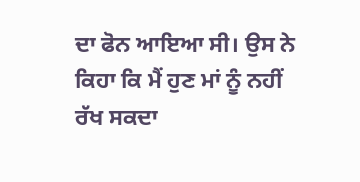ਦਾ ਫੋਨ ਆਇਆ ਸੀ। ਉਸ ਨੇ ਕਿਹਾ ਕਿ ਮੈਂ ਹੁਣ ਮਾਂ ਨੂੰ ਨਹੀਂ ਰੱਖ ਸਕਦਾ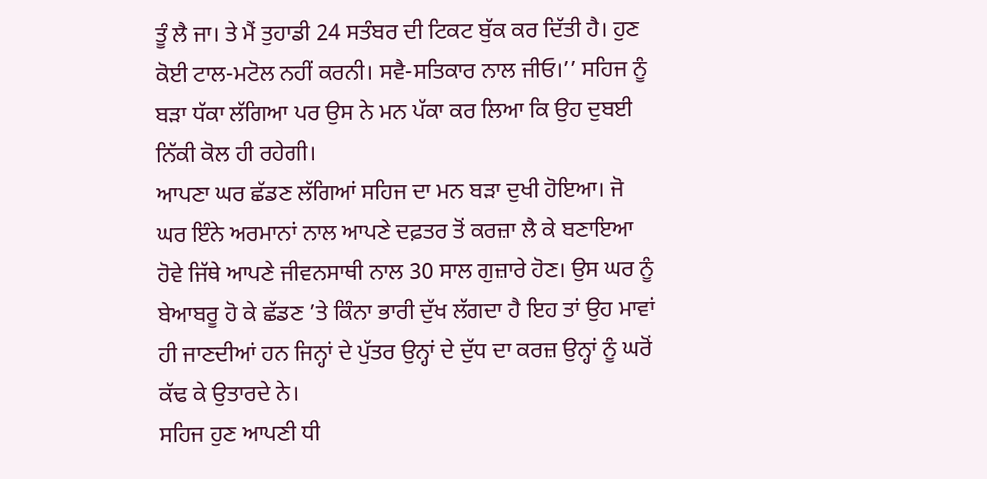ਤੂੰ ਲੈ ਜਾ। ਤੇ ਮੈਂ ਤੁਹਾਡੀ 24 ਸਤੰਬਰ ਦੀ ਟਿਕਟ ਬੁੱਕ ਕਰ ਦਿੱਤੀ ਹੈ। ਹੁਣ ਕੋਈ ਟਾਲ-ਮਟੋਲ ਨਹੀਂ ਕਰਨੀ। ਸਵੈ-ਸਤਿਕਾਰ ਨਾਲ ਜੀਓ।’’ ਸਹਿਜ ਨੂੰ ਬੜਾ ਧੱਕਾ ਲੱਗਿਆ ਪਰ ਉਸ ਨੇ ਮਨ ਪੱਕਾ ਕਰ ਲਿਆ ਕਿ ਉਹ ਦੁਬਈ ਨਿੱਕੀ ਕੋਲ ਹੀ ਰਹੇਗੀ।
ਆਪਣਾ ਘਰ ਛੱਡਣ ਲੱਗਿਆਂ ਸਹਿਜ ਦਾ ਮਨ ਬੜਾ ਦੁਖੀ ਹੋਇਆ। ਜੋ ਘਰ ਇੰਨੇ ਅਰਮਾਨਾਂ ਨਾਲ ਆਪਣੇ ਦਫ਼ਤਰ ਤੋਂ ਕਰਜ਼ਾ ਲੈ ਕੇ ਬਣਾਇਆ ਹੋਵੇ ਜਿੱਥੇ ਆਪਣੇ ਜੀਵਨਸਾਥੀ ਨਾਲ 30 ਸਾਲ ਗੁਜ਼ਾਰੇ ਹੋਣ। ਉਸ ਘਰ ਨੂੰ ਬੇਆਬਰੂ ਹੋ ਕੇ ਛੱਡਣ ’ਤੇ ਕਿੰਨਾ ਭਾਰੀ ਦੁੱਖ ਲੱਗਦਾ ਹੈ ਇਹ ਤਾਂ ਉਹ ਮਾਵਾਂ ਹੀ ਜਾਣਦੀਆਂ ਹਨ ਜਿਨ੍ਹਾਂ ਦੇ ਪੁੱਤਰ ਉਨ੍ਹਾਂ ਦੇ ਦੁੱਧ ਦਾ ਕਰਜ਼ ਉਨ੍ਹਾਂ ਨੂੰ ਘਰੋਂ ਕੱਢ ਕੇ ਉਤਾਰਦੇ ਨੇ।
ਸਹਿਜ ਹੁਣ ਆਪਣੀ ਧੀ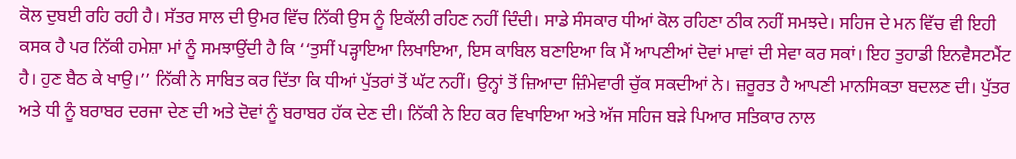ਕੋਲ ਦੁਬਈ ਰਹਿ ਰਹੀ ਹੈ। ਸੱਤਰ ਸਾਲ ਦੀ ਉਮਰ ਵਿੱਚ ਨਿੱਕੀ ਉਸ ਨੂੰ ਇਕੱਲੀ ਰਹਿਣ ਨਹੀਂ ਦਿੰਦੀ। ਸਾਡੇ ਸੰਸਕਾਰ ਧੀਆਂ ਕੋਲ ਰਹਿਣਾ ਠੀਕ ਨਹੀਂ ਸਮਝਦੇ। ਸਹਿਜ ਦੇ ਮਨ ਵਿੱਚ ਵੀ ਇਹੀ ਕਸਕ ਹੈ ਪਰ ਨਿੱਕੀ ਹਮੇਸ਼ਾ ਮਾਂ ਨੂੰ ਸਮਝਾਉਂਦੀ ਹੈ ਕਿ ‘‘ਤੁਸੀਂ ਪੜ੍ਹਾਇਆ ਲਿਖਾਇਆ, ਇਸ ਕਾਬਿਲ ਬਣਾਇਆ ਕਿ ਮੈਂ ਆਪਣੀਆਂ ਦੋਵਾਂ ਮਾਵਾਂ ਦੀ ਸੇਵਾ ਕਰ ਸਕਾਂ। ਇਹ ਤੁਹਾਡੀ ਇਨਵੈਸਟਮੈਂਟ ਹੈ। ਹੁਣ ਬੈਠ ਕੇ ਖਾਉ।’’ ਨਿੱਕੀ ਨੇ ਸਾਬਿਤ ਕਰ ਦਿੱਤਾ ਕਿ ਧੀਆਂ ਪੁੱਤਰਾਂ ਤੋਂ ਘੱਟ ਨਹੀਂ। ਉਨ੍ਹਾਂ ਤੋਂ ਜ਼ਿਆਦਾ ਜ਼ਿੰਮੇਵਾਰੀ ਚੁੱਕ ਸਕਦੀਆਂ ਨੇ। ਜ਼ਰੂਰਤ ਹੈ ਆਪਣੀ ਮਾਨਸਿਕਤਾ ਬਦਲਣ ਦੀ। ਪੁੱਤਰ ਅਤੇ ਧੀ ਨੂੰ ਬਰਾਬਰ ਦਰਜਾ ਦੇਣ ਦੀ ਅਤੇ ਦੋਵਾਂ ਨੂੰ ਬਰਾਬਰ ਹੱਕ ਦੇਣ ਦੀ। ਨਿੱਕੀ ਨੇ ਇਹ ਕਰ ਵਿਖਾਇਆ ਅਤੇ ਅੱਜ ਸਹਿਜ ਬੜੇ ਪਿਆਰ ਸਤਿਕਾਰ ਨਾਲ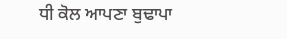ਧੀ ਕੋਲ ਆਪਣਾ ਬੁਢਾਪਾ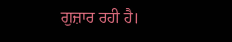ਗੁਜ਼ਾਰ ਰਹੀ ਹੈ।